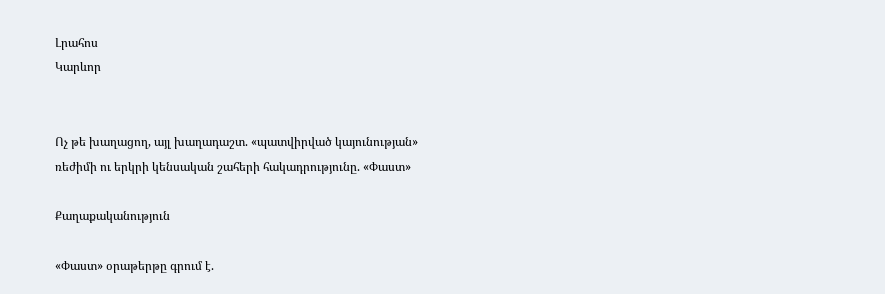Լրահոս
Կարևոր


Ոչ թե խաղացող, այլ խաղադաշտ. «պատվիրված կայունության» ռեժիմի ու երկրի կենսական շահերի հակադրությունը. «Փաստ»

Քաղաքականություն

«Փաստ» օրաթերթը գրում է.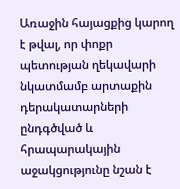Առաջին հայացքից կարող է թվալ, որ փոքր պետության ղեկավարի նկատմամբ արտաքին դերակատարների ընդգծված և հրապարակային աջակցությունը նշան է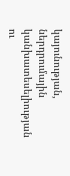կայունության, ներդրումային կանխատեսելիության ու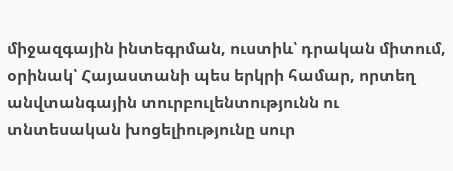միջազգային ինտեգրման, ուստիև՝ դրական միտում, օրինակ՝ Հայաստանի պես երկրի համար, որտեղ անվտանգային տուրբուլենտությունն ու տնտեսական խոցելիությունը սուր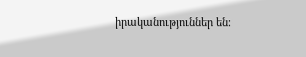իրականություններ են։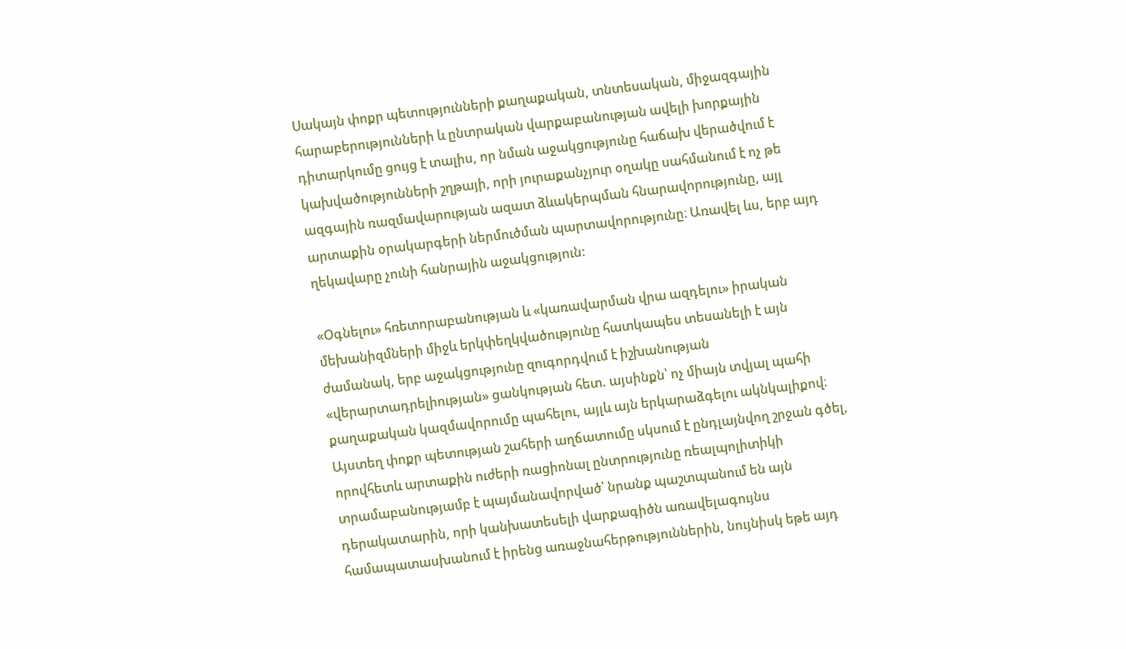Սակայն փոքր պետությունների քաղաքական, տնտեսական, միջազգային հարաբերությունների և ընտրական վարքաբանության ավելի խորքային դիտարկումը ցույց է տալիս, որ նման աջակցությունը հաճախ վերածվում է կախվածությունների շղթայի, որի յուրաքանչյուր օղակը սահմանում է ոչ թե ազգային ռազմավարության ազատ ձևակերպման հնարավորությունը, այլ արտաքին օրակարգերի ներմուծման պարտավորությունը։ Առավել ևս, երբ այդ ղեկավարը չունի հանրային աջակցություն:

«Օգնելու» հռետորաբանության և «կառավարման վրա ազդելու» իրական մեխանիզմների միջև երկփեղկվածությունը հատկապես տեսանելի է այն ժամանակ, երբ աջակցությունը զուգորդվում է իշխանության «վերարտադրելիության» ցանկության հետ. այսինքն՝ ոչ միայն տվյալ պահի քաղաքական կազմավորումը պահելու, այլև այն երկարաձգելու ակնկալիքով։ Այստեղ փոքր պետության շահերի աղճատումը սկսում է ընդլայնվող շրջան գծել, որովհետև արտաքին ուժերի ռացիոնալ ընտրությունը ռեալպոլիտիկի տրամաբանությամբ է պայմանավորված՝ նրանք պաշտպանում են այն դերակատարին, որի կանխատեսելի վարքագիծն առավելագույնս համապատասխանում է իրենց առաջնահերթություններին, նույնիսկ եթե այդ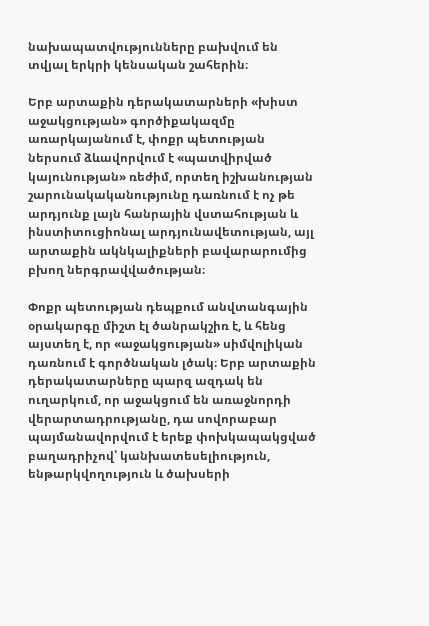նախապատվությունները բախվում են տվյալ երկրի կենսական շահերին։

Երբ արտաքին դերակատարների «խիստ աջակցության» գործիքակազմը առարկայանում է, փոքր պետության ներսում ձևավորվում է «պատվիրված կայունության» ռեժիմ, որտեղ իշխանության շարունակականությունը դառնում է ոչ թե արդյունք լայն հանրային վստահության և ինստիտուցիոնալ արդյունավետության, այլ արտաքին ակնկալիքների բավարարումից բխող ներգրավվածության։

Փոքր պետության դեպքում անվտանգային օրակարգը միշտ էլ ծանրակշիռ է, և հենց այստեղ է, որ «աջակցության» սիմվոլիկան դառնում է գործնական լծակ։ Երբ արտաքին դերակատարները պարզ ազդակ են ուղարկում, որ աջակցում են առաջնորդի վերարտադրությանը, դա սովորաբար պայմանավորվում է երեք փոխկապակցված բաղադրիչով՝ կանխատեսելիություն, ենթարկվողություն և ծախսերի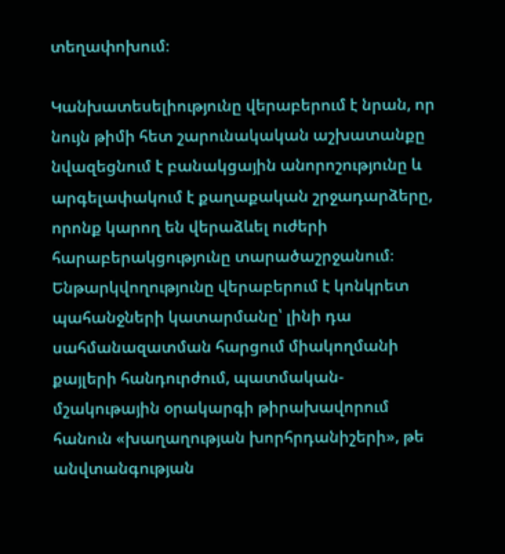տեղափոխում։

Կանխատեսելիությունը վերաբերում է նրան, որ նույն թիմի հետ շարունակական աշխատանքը նվազեցնում է բանակցային անորոշությունը և արգելափակում է քաղաքական շրջադարձերը, որոնք կարող են վերաձևել ուժերի հարաբերակցությունը տարածաշրջանում։ Ենթարկվողությունը վերաբերում է կոնկրետ պահանջների կատարմանը՝ լինի դա սահմանազատման հարցում միակողմանի քայլերի հանդուրժում, պատմական-մշակութային օրակարգի թիրախավորում հանուն «խաղաղության խորհրդանիշերի», թե անվտանգության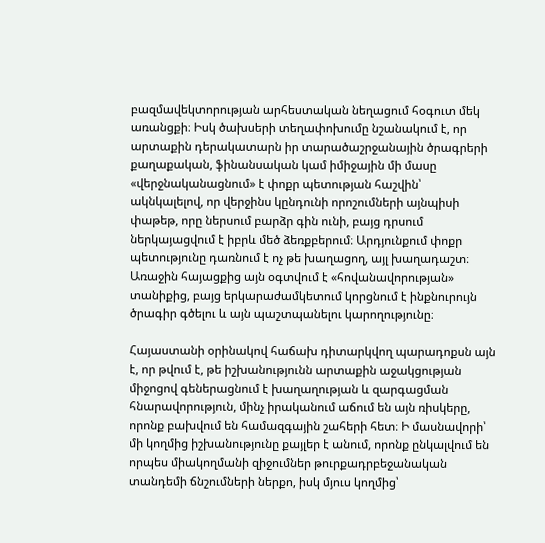բազմավեկտորության արհեստական նեղացում հօգուտ մեկ առանցքի։ Իսկ ծախսերի տեղափոխումը նշանակում է, որ արտաքին դերակատարն իր տարածաշրջանային ծրագրերի քաղաքական, ֆինանսական կամ իմիջային մի մասը «վերջնականացնում» է փոքր պետության հաշվին՝ ակնկալելով, որ վերջինս կընդունի որոշումների այնպիսի փաթեթ, որը ներսում բարձր գին ունի, բայց դրսում ներկայացվում է իբրև մեծ ձեռքբերում։ Արդյունքում փոքր պետությունը դառնում է ոչ թե խաղացող, այլ խաղադաշտ։ Առաջին հայացքից այն օգտվում է «հովանավորության» տանիքից, բայց երկարաժամկետում կորցնում է ինքնուրույն ծրագիր գծելու և այն պաշտպանելու կարողությունը։

Հայաստանի օրինակով հաճախ դիտարկվող պարադոքսն այն է, որ թվում է, թե իշխանությունն արտաքին աջակցության միջոցով գեներացնում է խաղաղության և զարգացման հնարավորություն, մինչ իրականում աճում են այն ռիսկերը, որոնք բախվում են համազգային շահերի հետ։ Ի մասնավորի՝ մի կողմից իշխանությունը քայլեր է անում, որոնք ընկալվում են որպես միակողմանի զիջումներ թուրքադրբեջանական տանդեմի ճնշումների ներքո, իսկ մյուս կողմից՝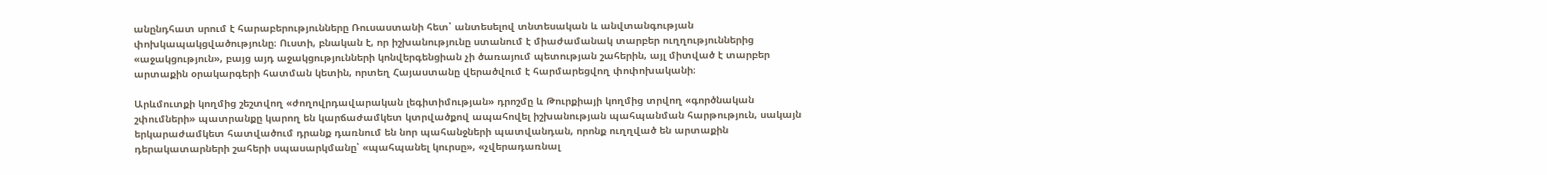անընդհատ սրում է հարաբերությունները Ռուսաստանի հետ՝ անտեսելով տնտեսական և անվտանգության փոխկապակցվածությունը։ Ուստի, բնական է, որ իշխանությունը ստանում է միաժամանակ տարբեր ուղղություններից «աջակցություն», բայց այդ աջակցությունների կոնվերգենցիան չի ծառայում պետության շահերին, այլ միտված է տարբեր արտաքին օրակարգերի հատման կետին, որտեղ Հայաստանը վերածվում է հարմարեցվող փոփոխականի։

Արևմուտքի կողմից շեշտվող «ժողովրդավարական լեգիտիմության» դրոշմը և Թուրքիայի կողմից տրվող «գործնական շփումների» պատրանքը կարող են կարճաժամկետ կտրվածքով ապահովել իշխանության պահպանման հարթություն, սակայն երկարաժամկետ հատվածում դրանք դառնում են նոր պահանջների պատվանդան, որոնք ուղղված են արտաքին դերակատարների շահերի սպասարկմանը՝ «պահպանել կուրսը», «չվերադառնալ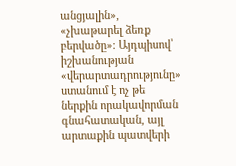անցյալին», «չխաթարել ձեռք բերվածը»։ Այդպիսով՝ իշխանության «վերարտադրությունը» ստանում է ոչ թե ներքին որակավորման գնահատական, այլ արտաքին պատվերի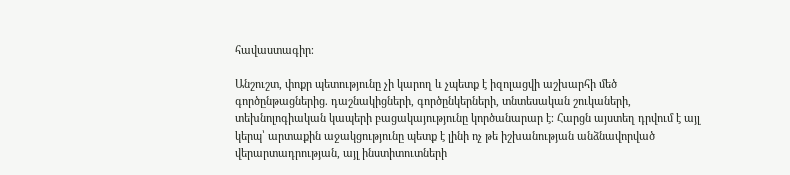հավաստագիր։

Անշուշտ, փոքր պետությունը չի կարող և չպետք է իզոլացվի աշխարհի մեծ գործընթացներից. դաշնակիցների, գործընկերների, տնտեսական շուկաների, տեխնոլոգիական կապերի բացակայությունը կործանարար է։ Հարցն այստեղ դրվում է այլ կերպ՝ արտաքին աջակցությունը պետք է լինի ոչ թե իշխանության անձնավորված վերարտադրության, այլ ինստիտուտների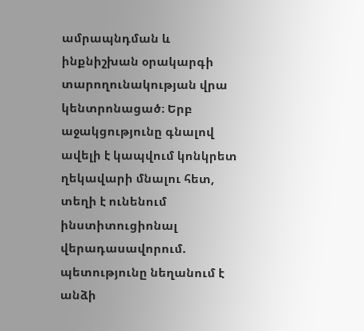ամրապնդման և ինքնիշխան օրակարգի տարողունակության վրա կենտրոնացած։ Երբ աջակցությունը գնալով ավելի է կապվում կոնկրետ ղեկավարի մնալու հետ, տեղի է ունենում ինստիտուցիոնալ վերադասավորում. պետությունը նեղանում է անձի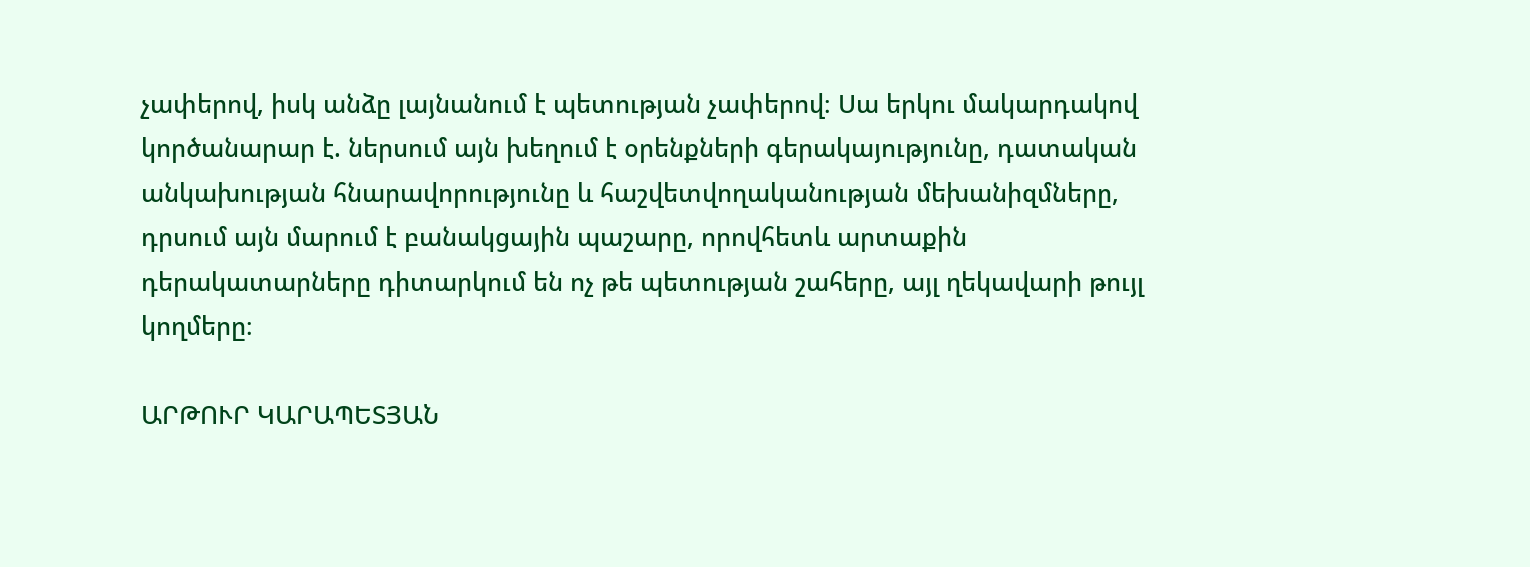չափերով, իսկ անձը լայնանում է պետության չափերով։ Սա երկու մակարդակով կործանարար է. ներսում այն խեղում է օրենքների գերակայությունը, դատական անկախության հնարավորությունը և հաշվետվողականության մեխանիզմները, դրսում այն մարում է բանակցային պաշարը, որովհետև արտաքին դերակատարները դիտարկում են ոչ թե պետության շահերը, այլ ղեկավարի թույլ կողմերը։

ԱՐԹՈՒՐ ԿԱՐԱՊԵՏՅԱՆ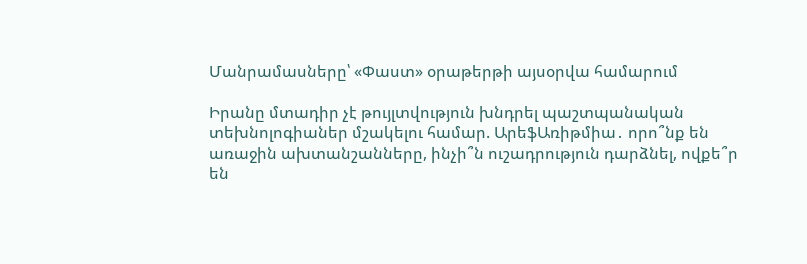Մանրամասները՝ «Փաստ» օրաթերթի այսօրվա համարում

Իրանը մտադիր չէ թույլտվություն խնդրել պաշտպանական տեխնոլոգիաներ մշակելու համար. ԱրեֆԱռիթմիա․ որո՞նք են առաջին ախտանշանները, ինչի՞ն ուշադրություն դարձնել, ովքե՞ր են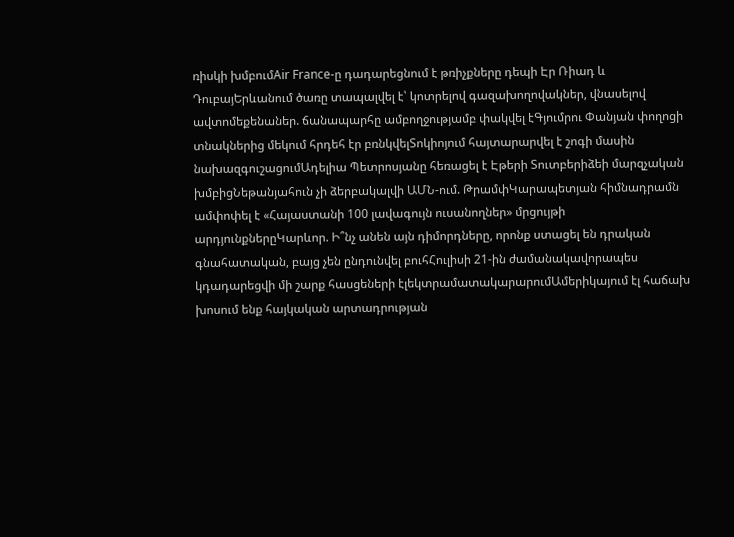ռիսկի խմբումAir France-ը դադարեցնում է թռիչքները դեպի Էր Ռիադ և ԴուբայԵրևանում ծառը տապալվել է՝ կոտրելով գազախողովակներ, վնասելով ավտոմեքենաներ. ճանապարհը ամբողջությամբ փակվել էԳյումրու Փանյան փողոցի տնակներից մեկում հրդեհ էր բռնկվելՏոկիոյում հայտարարվել է շոգի մասին նախազգուշացումԱդելիա Պետրոսյանը հեռացել է Էթերի Տուտբերիձեի մարզչական խմբիցՆեթանյահուն չի ձերբակալվի ԱՄՆ-ում. ԹրամփԿարապետյան հիմնադրամն ամփոփել է «Հայաստանի 100 լավագույն ուսանողներ» մրցույթի արդյունքներըԿարևոր. Ի՞նչ անեն այն դիմորդները, որոնք ստացել են դրական գնահատական, բայց չեն ընդունվել բուհՀուլիսի 21-ին ժամանակավորապես կդադարեցվի մի շարք հասցեների էլեկտրամատակարարումԱմերիկայում էլ հաճախ խոսում ենք հայկական արտադրության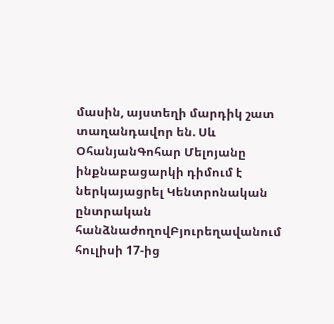մասին, այստեղի մարդիկ շատ տաղանդավոր են. Սև ՕհանյանԳոհար Մելոյանը ինքնաբացարկի դիմում է ներկայացրել Կենտրոնական ընտրական հանձնաժողովԲյուրեղավանում հուլիսի 17-ից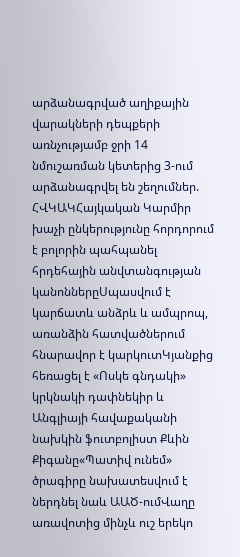արձանագրված աղիքային վարակների դեպքերի առնչությամբ ջրի 14 նմուշառման կետերից 3-ում արձանագրվել են շեղումներ. ՀՎԿԱԿՀայկական Կարմիր խաչի ընկերությունը հորդորում է բոլորին պահպանել հրդեհային անվտանգության կանոններըՍպասվում է կարճատև անձրև և ամպրոպ, առանձին հատվածներում հնարավոր է կարկուտԿյանքից հեռացել է «Ոսկե գնդակի» կրկնակի դափնեկիր և Անգլիայի հավաքականի նախկին ֆուտբոլիստ Քևին Քիգանը«Պատիվ ունեմ» ծրագիրը նախատեսվում է ներդնել նաև ԱԱԾ-ումՎաղը առավոտից մինչև ուշ երեկո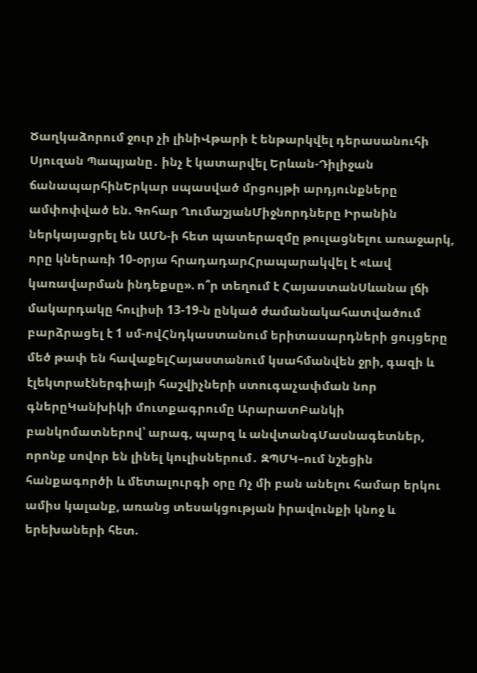Ծաղկաձորում ջուր չի լինիՎթարի է ենթարկվել դերասանուհի Սյուզան Պապյանը․ ինչ է կատարվել Երևան-Դիլիջան ճանապարհինԵրկար սպասված մրցույթի արդյունքները ամփոփված են. Գոհար ՂումաշյանՄիջնորդները Իրանին ներկայացրել են ԱՄՆ-ի հետ պատերազմը թուլացնելու առաջարկ, որը կներառի 10-օրյա հրադադարՀրապարակվել է «Լավ կառավարման ինդեքսը». ո՞ր տեղում է ՀայաստանՍևանա լճի մակարդակը հուլիսի 13-19-ն ընկած ժամանակահատվածում բարձրացել է 1 սմ-ովՀնդկաստանում երիտասարդների ցույցերը մեծ թափ են հավաքելՀայաստանում կսահմանվեն ջրի, գազի և էլեկտրաէներգիայի հաշվիչների ստուգաչափման նոր գներըԿանխիկի մուտքագրումը ԱրարատԲանկի բանկոմատներով՝ արագ, պարզ և անվտանգՄասնագետներ, որոնք սովոր են լինել կուլիսներում․ ԶՊՄԿ–ում նշեցին հանքագործի և մետալուրգի օրը Ոչ մի բան անելու համար երկու ամիս կալանք, առանց տեսակցության իրավունքի կնոջ և երեխաների հետ.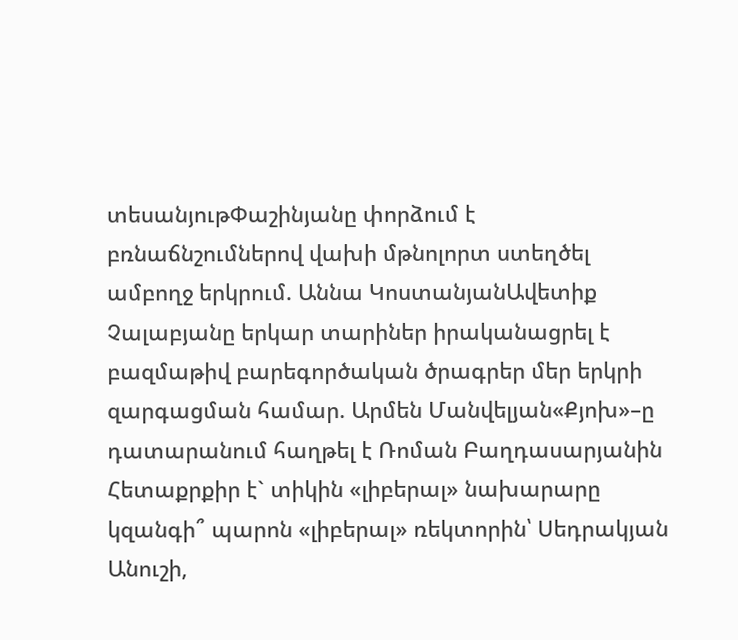տեսանյութՓաշինյանը փորձում է բռնաճնշումներով վախի մթնոլորտ ստեղծել ամբողջ երկրում. Աննա ԿոստանյանԱվետիք Չալաբյանը երկար տարիներ իրականացրել է բազմաթիվ բարեգործական ծրագրեր մեր երկրի զարգացման համար. Արմեն Մանվելյան«Քյոխ»–ը դատարանում հաղթել է Ռոման Բաղդասարյանին Հետաքրքիր է` տիկին «լիբերալ» նախարարը կզանգի՞ պարոն «լիբերալ» ռեկտորին՝ Սեդրակյան Անուշի,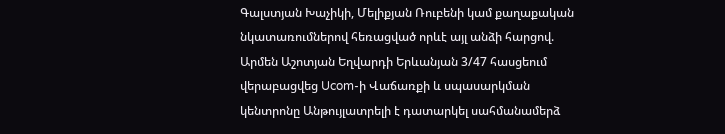Գալստյան Խաչիկի, Մելիքյան Ռուբենի կամ քաղաքական նկատառումներով հեռացված որևէ այլ անձի հարցով. Արմեն Աշոտյան Եղվարդի Երևանյան 3/47 հասցեում վերաբացվեց Ucom-ի Վաճառքի և սպասարկման կենտրոնը Անթույլատրելի է դատարկել սահմանամերձ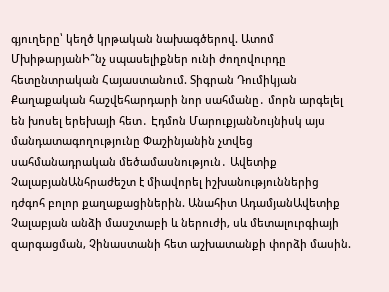գյուղերը՝ կեղծ կրթական նախագծերով. Ատոմ ՄխիթարյանԻ՞նչ սպասելիքներ ունի ժողովուրդը հետընտրական Հայաստանում. Տիգրան Դումիկյան Քաղաքական հաշվեհարդարի նոր սահմանը․ մորն արգելել են խոսել երեխայի հետ․ Էդմոն ՄարուքյանՆույնիսկ այս մանդատագողությունը Փաշինյանին չտվեց սահմանադրական մեծամասնություն․ Ավետիք ՉալաբյանԱնհրաժեշտ է միավորել իշխանություններից դժգոհ բոլոր քաղաքացիներին. Անահիտ ԱդամյանԱվետիք Չալաբյան անձի մասշտաբի և ներուժի, սև մետալուրգիայի զարգացման, Չինաստանի հետ աշխատանքի փորձի մասին.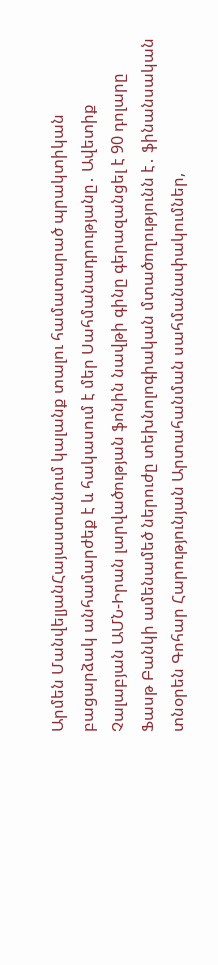Արմեն ՄանվելյանՀայաստանում կալանք տալու համատարած պրակտիկան բացարձակ անհամարժեք է և հակասում է մեր Սահմանադրությանը․ Ավետիք Չալաբյան ԱՄՆ-Իրան լարվածության ֆոնին նավթի գինը գերազանցել է 90 դոլարը Ֆասթ Բանկի ամենամեծ ներուժը տեխնոլոգիական մտածողությունն է․ ֆինանսական տնօրեն Գոհար Հարությունյան Արտահանման սահմանափակումներ,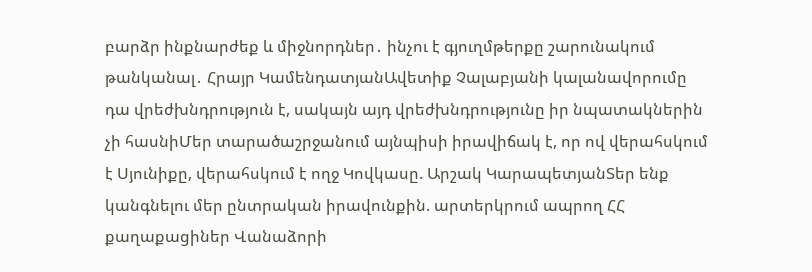բարձր ինքնարժեք և միջնորդներ․ ինչու է գյուղմթերքը շարունակում թանկանալ․ Հրայր ԿամենդատյանԱվետիք Չալաբյանի կալանավորումը դա վրեժխնդրություն է, սակայն այդ վրեժխնդրությունը իր նպատակներին չի հասնիՄեր տարածաշրջանում այնպիսի իրավիճակ է, որ ով վերահսկում է Սյունիքը, վերահսկում է ողջ Կովկասը. Արշակ ԿարապետյանՏեր ենք կանգնելու մեր ընտրական իրավունքին. արտերկրում ապրող ՀՀ քաղաքացիներ Վանաձորի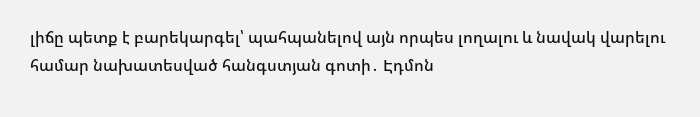լիճը պետք է բարեկարգել՝ պահպանելով այն որպես լողալու և նավակ վարելու համար նախատեսված հանգստյան գոտի․ Էդմոն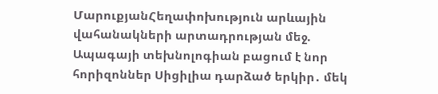ՄարուքյանՀեղափոխություն արևային վահանակների արտադրության մեջ. Ապագայի տեխնոլոգիան բացում է նոր հորիզոններ Սիցիլիա դարձած երկիր․ մեկ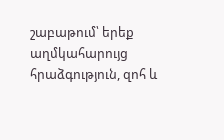շաբաթում՝ երեք աղմկահարույց հրաձգություն, զոհ և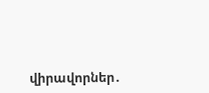վիրավորներ․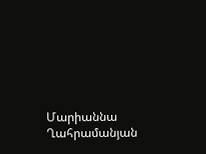Մարիաննա Ղահրամանյան